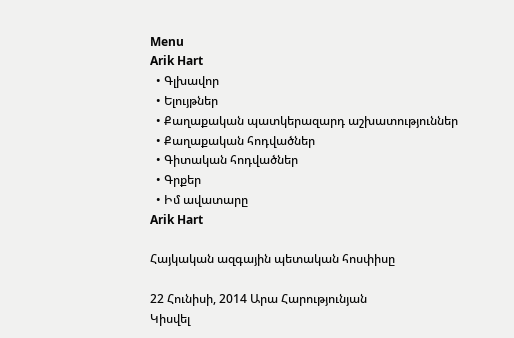Menu
Arik Hart
  • Գլխավոր
  • Ելույթներ
  • Քաղաքական պատկերազարդ աշխատություններ
  • Քաղաքական հոդվածներ
  • Գիտական հոդվածներ
  • Գրքեր
  • Իմ ավատարը
Arik Hart

Հայկական ազգային պետական հոսփիսը

22 Հունիսի, 2014 Արա Հարությունյան
Կիսվել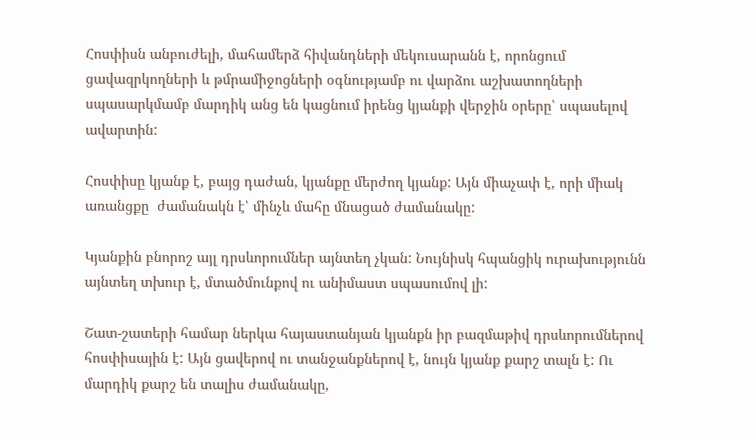Հոսփիսն անբուժելի, մահամերձ հիվանդների մեկուսարանն է, որոնցում ցավազրկողների և թմրամիջոցների օգնությամբ ու վարձու աշխատողների սպասարկմամբ մարդիկ անց են կացնում իրենց կյանքի վերջին օրերը՝ սպասելով ավարտին:

Հոսփիսը կյանք է, բայց դաժան, կյանքը մերժող կյանք: Այն միաչափ է, որի միակ առանցքը  ժամանակն է՝ մինչև մահը մնացած ժամանակը:

Կյանքին բնորոշ այլ դրսևորումներ այնտեղ չկան: Նույնիսկ հպանցիկ ուրախությունն այնտեղ տխուր է, մտածմունքով ու անիմաստ սպասումով լի:

Շատ-շատերի համար ներկա հայաստանյան կյանքն իր բազմաթիվ դրսևորումներով հոսփիսային է: Այն ցավերով ու տանջանքներով է, նույն կյանք քարշ տալն է: Ու մարդիկ քարշ են տալիս ժամանակը,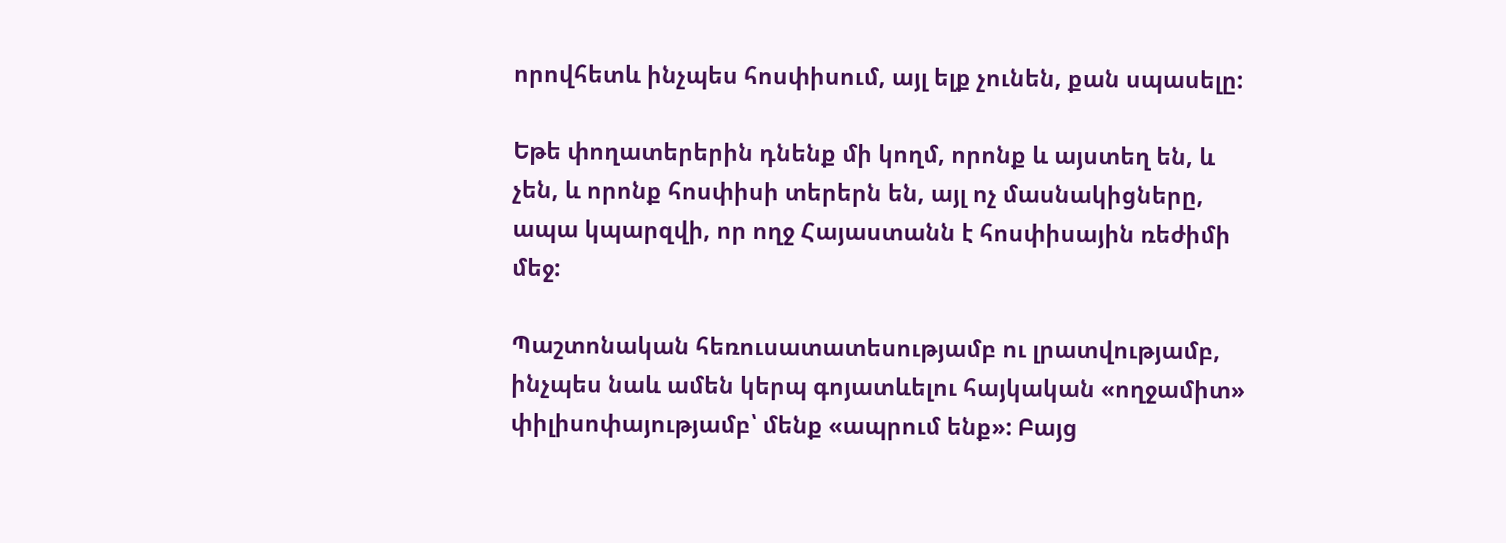որովհետև ինչպես հոսփիսում, այլ ելք չունեն, քան սպասելը:

Եթե փողատերերին դնենք մի կողմ, որոնք և այստեղ են, և չեն, և որոնք հոսփիսի տերերն են, այլ ոչ մասնակիցները, ապա կպարզվի, որ ողջ Հայաստանն է հոսփիսային ռեժիմի մեջ:

Պաշտոնական հեռուսատատեսությամբ ու լրատվությամբ, ինչպես նաև ամեն կերպ գոյատևելու հայկական «ողջամիտ» փիլիսոփայությամբ՝ մենք «ապրում ենք»: Բայց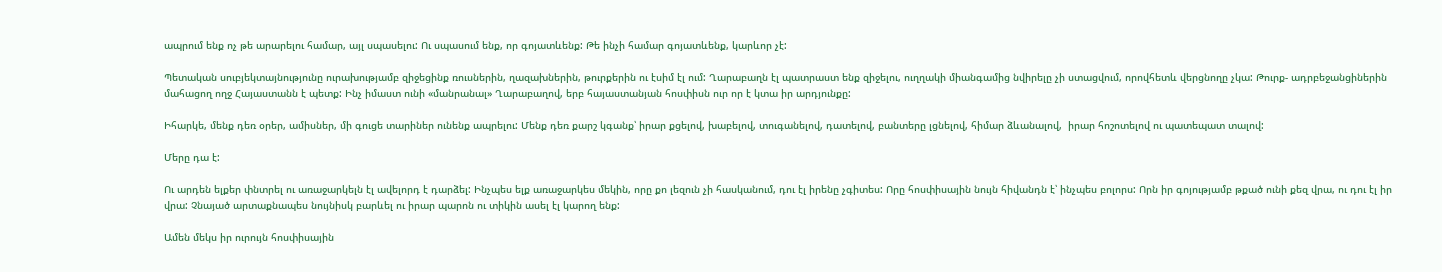ապրում ենք ոչ թե արարելու համար, այլ սպասելու: Ու սպասում ենք, որ գոյատևենք: Թե ինչի համար գոյատևենք, կարևոր չէ:

Պետական սուբյեկտայնությունը ուրախությամբ զիջեցինք ռուսներին, ղազախներին, թուրքերին ու էսիմ էլ ում: Ղարաբաղն էլ պատրաստ ենք զիջելու, ուղղակի միանգամից նվիրելը չի ստացվում, որովհետև վերցնողը չկա: Թուրք- ադրբեջանցիներին մահացող ողջ Հայաստանն է պետք: Ինչ իմաստ ունի «մանրանալ» Ղարաբաղով, երբ հայաստանյան հոսփիսն ուր որ է կտա իր արդյունքը:

Իհարկե, մենք դեռ օրեր, ամիսներ, մի գուցե տարիներ ունենք ապրելու: Մենք դեռ քարշ կգանք՝ իրար քցելով, խաբելով, տուգանելով, դատելով, բանտերը լցնելով, հիմար ձևանալով,  իրար հոշոտելով ու պատեպատ տալով:

Մերը դա է:

Ու արդեն ելքեր փնտրել ու առաջարկելն էլ ավելորդ է դարձել: Ինչպես ելք առաջարկես մեկին, որը քո լեզուն չի հասկանում, դու էլ իրենը չգիտես: Որը հոսփիսային նույն հիվանդն է՝ ինչպես բոլորս: Որն իր գոյությամբ թքած ունի քեզ վրա, ու դու էլ իր վրա: Չնայած արտաքնապես նույնիսկ բարևել ու իրար պարոն ու տիկին ասել էլ կարող ենք:

Ամեն մեկս իր ուրույն հոսփիսային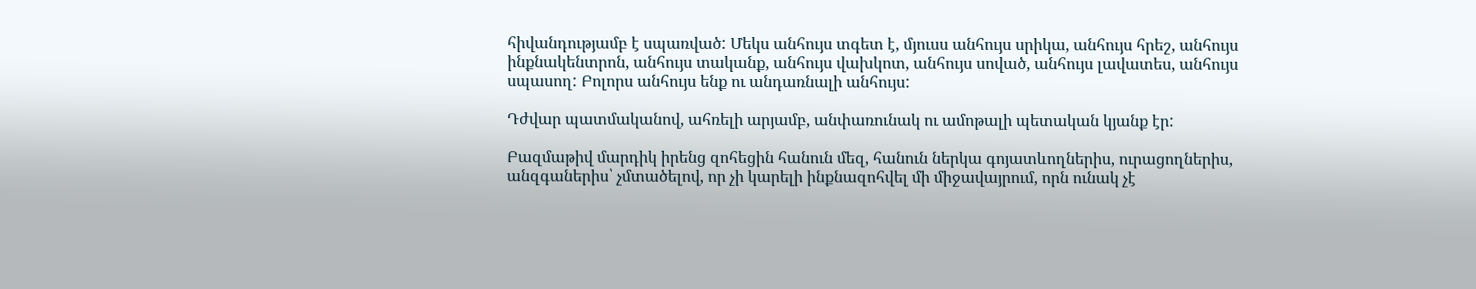հիվանդությամբ է սպառված: Մեկս անհույս տգետ է, մյուսս անհույս սրիկա, անհույս հրեշ, անհույս ինքնակենտրոն, անհույս տականք, անհույս վախկոտ, անհույս սոված, անհույս լավատես, անհույս սպասող: Բոլորս անհույս ենք ու անդառնալի անհույս:

Դժվար պատմականով, ահռելի արյամբ, անփառունակ ու ամոթալի պետական կյանք էր:

Բազմաթիվ մարդիկ իրենց զոհեցին հանուն մեզ, հանուն ներկա գոյատևողներիս, ուրացողներիս, անզգաներիս՝ չմտածելով, որ չի կարելի ինքնազոհվել մի միջավայրում, որն ունակ չէ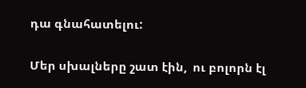դա գնահատելու:

Մեր սխալները շատ էին,  ու բոլորն էլ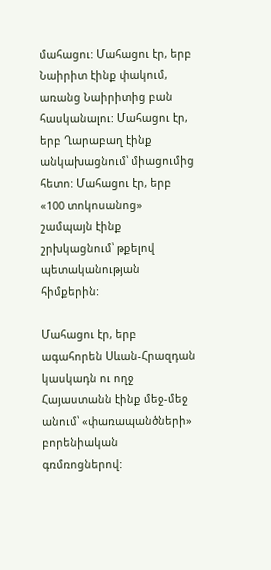մահացու: Մահացու էր, երբ Նաիրիտ էինք փակում, առանց Նաիրիտից բան հասկանալու: Մահացու էր, երբ Ղարաբաղ էինք անկախացնում՝ միացումից հետո: Մահացու էր, երբ «100 տոկոսանոց» շամպայն էինք շրխկացնում՝ թքելով պետականության հիմքերին:

Մահացու էր, երբ ագահորեն Սևան-Հրազդան կասկադն ու ողջ Հայաստանն էինք մեջ-մեջ անում՝ «փառապանծների» բորենիական գռմռոցներով: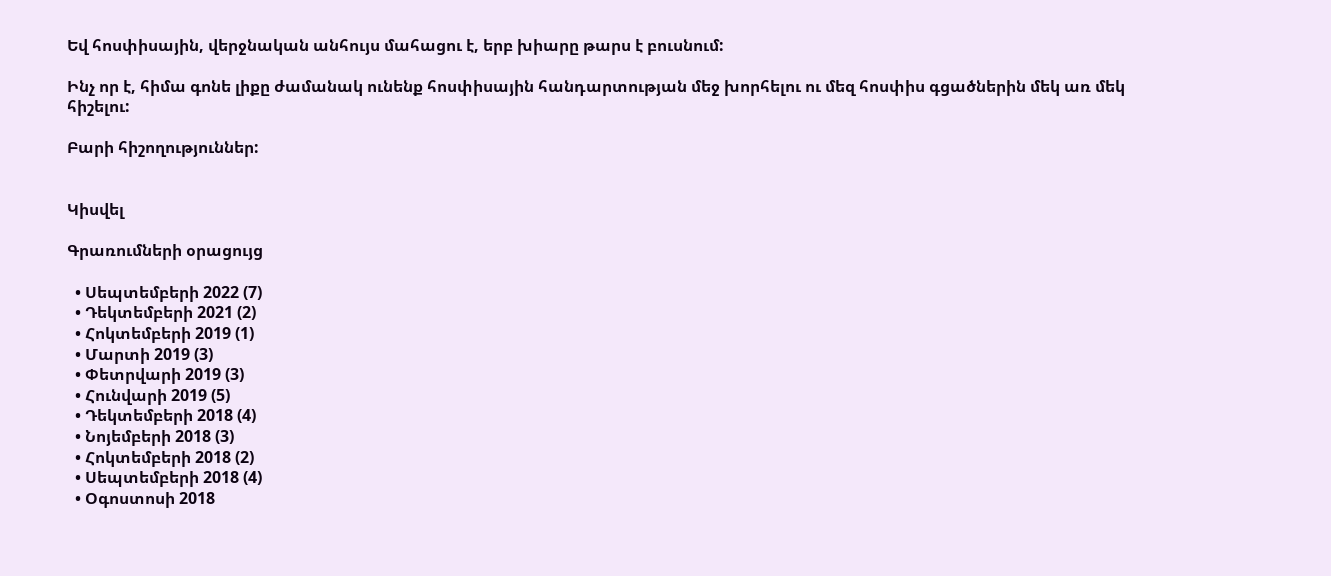Եվ հոսփիսային, վերջնական անհույս մահացու է, երբ խիարը թարս է բուսնում:

Ինչ որ է, հիմա գոնե լիքը ժամանակ ունենք հոսփիսային հանդարտության մեջ խորհելու ու մեզ հոսփիս գցածներին մեկ առ մեկ հիշելու:

Բարի հիշողություններ:


Կիսվել

Գրառումների օրացույց

  • Սեպտեմբերի 2022 (7)
  • Դեկտեմբերի 2021 (2)
  • Հոկտեմբերի 2019 (1)
  • Մարտի 2019 (3)
  • Փետրվարի 2019 (3)
  • Հունվարի 2019 (5)
  • Դեկտեմբերի 2018 (4)
  • Նոյեմբերի 2018 (3)
  • Հոկտեմբերի 2018 (2)
  • Սեպտեմբերի 2018 (4)
  • Օգոստոսի 2018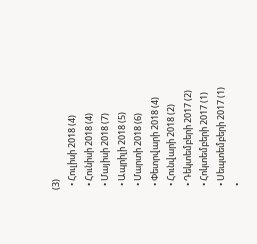(3)
  • Հուլիսի 2018 (4)
  • Հունիսի 2018 (4)
  • Մայիսի 2018 (7)
  • Ապրիլի 2018 (5)
  • Մարտի 2018 (6)
  • Փետրվարի 2018 (4)
  • Հունվարի 2018 (2)
  • Դեկտեմբերի 2017 (2)
  • Հոկտեմբերի 2017 (1)
  • Սեպտեմբերի 2017 (1)
  •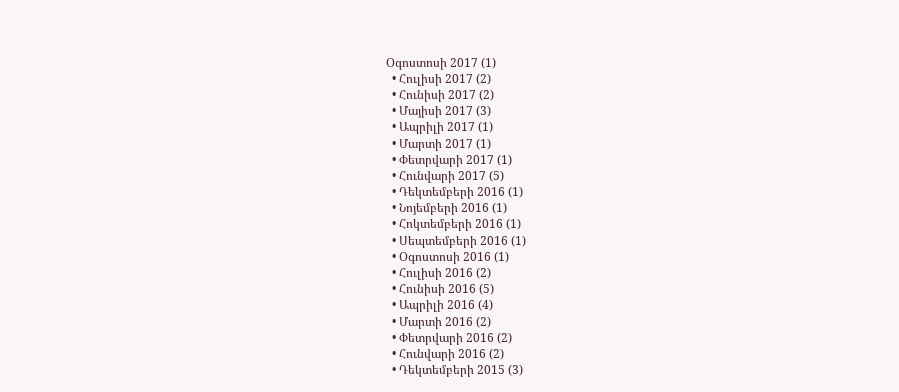Օգոստոսի 2017 (1)
  • Հուլիսի 2017 (2)
  • Հունիսի 2017 (2)
  • Մայիսի 2017 (3)
  • Ապրիլի 2017 (1)
  • Մարտի 2017 (1)
  • Փետրվարի 2017 (1)
  • Հունվարի 2017 (5)
  • Դեկտեմբերի 2016 (1)
  • Նոյեմբերի 2016 (1)
  • Հոկտեմբերի 2016 (1)
  • Սեպտեմբերի 2016 (1)
  • Օգոստոսի 2016 (1)
  • Հուլիսի 2016 (2)
  • Հունիսի 2016 (5)
  • Ապրիլի 2016 (4)
  • Մարտի 2016 (2)
  • Փետրվարի 2016 (2)
  • Հունվարի 2016 (2)
  • Դեկտեմբերի 2015 (3)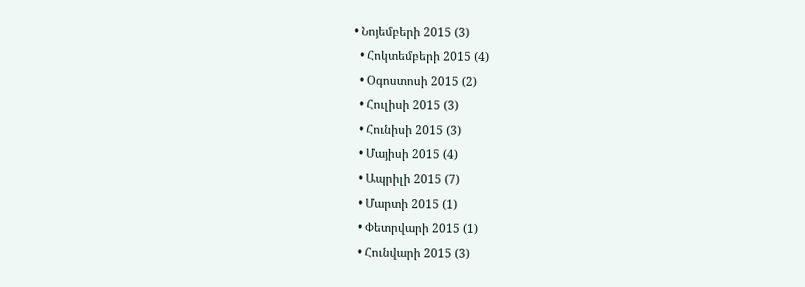• Նոյեմբերի 2015 (3)
  • Հոկտեմբերի 2015 (4)
  • Օգոստոսի 2015 (2)
  • Հուլիսի 2015 (3)
  • Հունիսի 2015 (3)
  • Մայիսի 2015 (4)
  • Ապրիլի 2015 (7)
  • Մարտի 2015 (1)
  • Փետրվարի 2015 (1)
  • Հունվարի 2015 (3)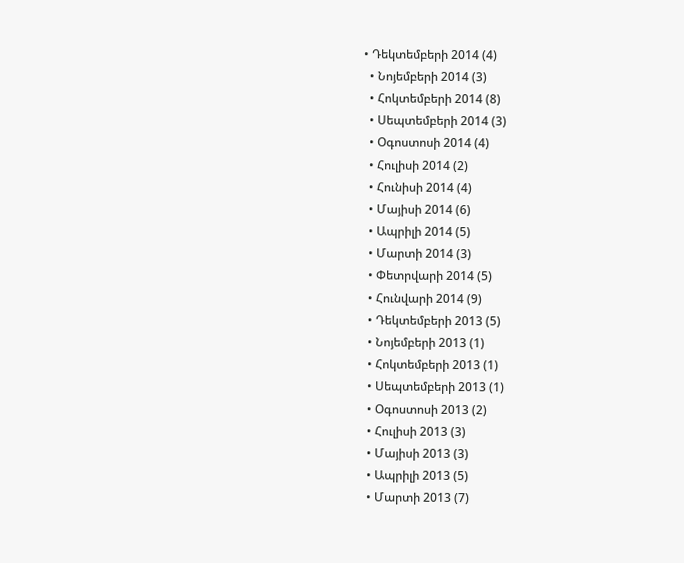• Դեկտեմբերի 2014 (4)
  • Նոյեմբերի 2014 (3)
  • Հոկտեմբերի 2014 (8)
  • Սեպտեմբերի 2014 (3)
  • Օգոստոսի 2014 (4)
  • Հուլիսի 2014 (2)
  • Հունիսի 2014 (4)
  • Մայիսի 2014 (6)
  • Ապրիլի 2014 (5)
  • Մարտի 2014 (3)
  • Փետրվարի 2014 (5)
  • Հունվարի 2014 (9)
  • Դեկտեմբերի 2013 (5)
  • Նոյեմբերի 2013 (1)
  • Հոկտեմբերի 2013 (1)
  • Սեպտեմբերի 2013 (1)
  • Օգոստոսի 2013 (2)
  • Հուլիսի 2013 (3)
  • Մայիսի 2013 (3)
  • Ապրիլի 2013 (5)
  • Մարտի 2013 (7)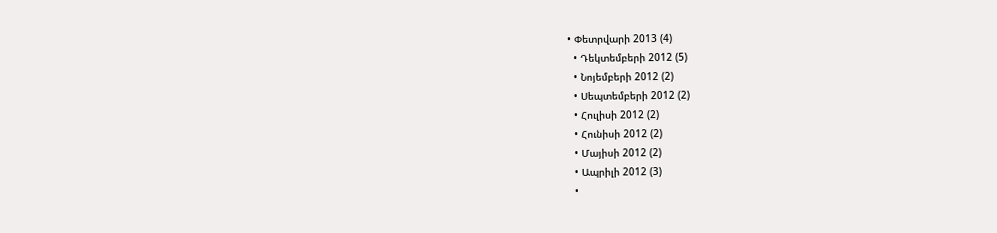• Փետրվարի 2013 (4)
  • Դեկտեմբերի 2012 (5)
  • Նոյեմբերի 2012 (2)
  • Սեպտեմբերի 2012 (2)
  • Հուլիսի 2012 (2)
  • Հունիսի 2012 (2)
  • Մայիսի 2012 (2)
  • Ապրիլի 2012 (3)
  •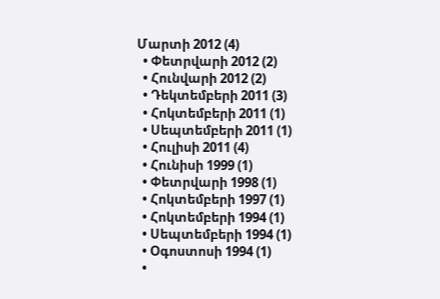Մարտի 2012 (4)
  • Փետրվարի 2012 (2)
  • Հունվարի 2012 (2)
  • Դեկտեմբերի 2011 (3)
  • Հոկտեմբերի 2011 (1)
  • Սեպտեմբերի 2011 (1)
  • Հուլիսի 2011 (4)
  • Հունիսի 1999 (1)
  • Փետրվարի 1998 (1)
  • Հոկտեմբերի 1997 (1)
  • Հոկտեմբերի 1994 (1)
  • Սեպտեմբերի 1994 (1)
  • Օգոստոսի 1994 (1)
  •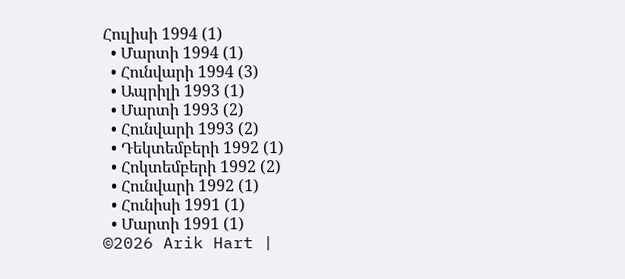Հուլիսի 1994 (1)
  • Մարտի 1994 (1)
  • Հունվարի 1994 (3)
  • Ապրիլի 1993 (1)
  • Մարտի 1993 (2)
  • Հունվարի 1993 (2)
  • Դեկտեմբերի 1992 (1)
  • Հոկտեմբերի 1992 (2)
  • Հունվարի 1992 (1)
  • Հունիսի 1991 (1)
  • Մարտի 1991 (1)
©2026 Arik Hart |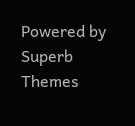Powered by Superb Themes